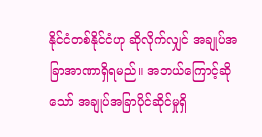နိုင်ငံတစ်နိုင်ငံဟု ဆိုလိုက်လျှင် အချုပ်အခြာအာဏာရှိရမည်။ အဘယ်ကြောင့်ဆိုသော် အချုပ်အခြာပိုင်ဆိုင်မှုရှိ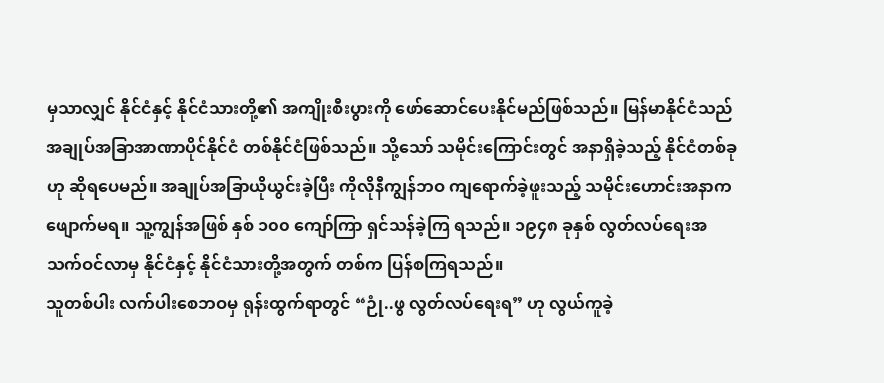မှသာလျှင် နိုင်ငံနှင့် နိုင်ငံသားတို့၏ အကျိုးစီးပွားကို ဖော်ဆောင်ပေးနိုင်မည်ဖြစ်သည်။ မြန်မာနိုင်ငံသည် အချုပ်အခြာအာဏာပိုင်နိုင်ငံ တစ်နိုင်ငံဖြစ်သည်။ သို့သော် သမိုင်းကြောင်းတွင် အနာရှိခဲ့သည့် နိုင်ငံတစ်ခုဟု ဆိုရပေမည်။ အချုပ်အခြာယိုယွင်းခဲ့ပြီး ကိုလိုနီကျွန်ဘဝ ကျရောက်ခဲ့ဖူးသည့် သမိုင်းဟောင်းအနာက ဖျောက်မရ။ သူ့ကျွန်အဖြစ် နှစ် ၁၀၀ ကျော်ကြာ ရှင်သန်ခဲ့ကြ ရသည်။ ၁၉၄၈ ခုနှစ် လွတ်လပ်ရေးအသက်ဝင်လာမှ နိုင်ငံနှင့် နိုင်ငံသားတို့အတွက် တစ်က ပြန်စကြရသည်။
သူတစ်ပါး လက်ပါးစေဘဝမှ ရုန်းထွက်ရာတွင် “ဉုံ..ဖွ လွတ်လပ်ရေးရ” ဟု လွယ်ကူခဲ့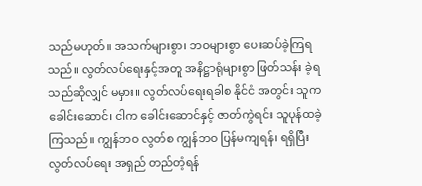သည်မဟုတ်။ အသက်များစွာ၊ ဘဝများစွာ ပေးဆပ်ခဲ့ကြရသည်။ လွတ်လပ်ရေးနှင့်အတူ အနိဋ္ဌာရုံများစွာ ဖြတ်သန်း ခဲ့ရသည်ဆိုလျှင် မမှား။ လွတ်လပ်ရေးရခါစ နိုင်ငံ အတွင်း သူက ခေါင်းဆောင်၊ ငါက ခေါင်းဆောင်နှင့် ဇာတ်ကွဲရင်း သူပုန်ထခဲ့ကြသည်။ ကျွန်ဘဝ လွတ်စ ကျွန်ဘဝ ပြန်မကျရန်၊ ရရှိပြီး လွတ်လပ်ရေး အရှည် တည်တံ့ရန်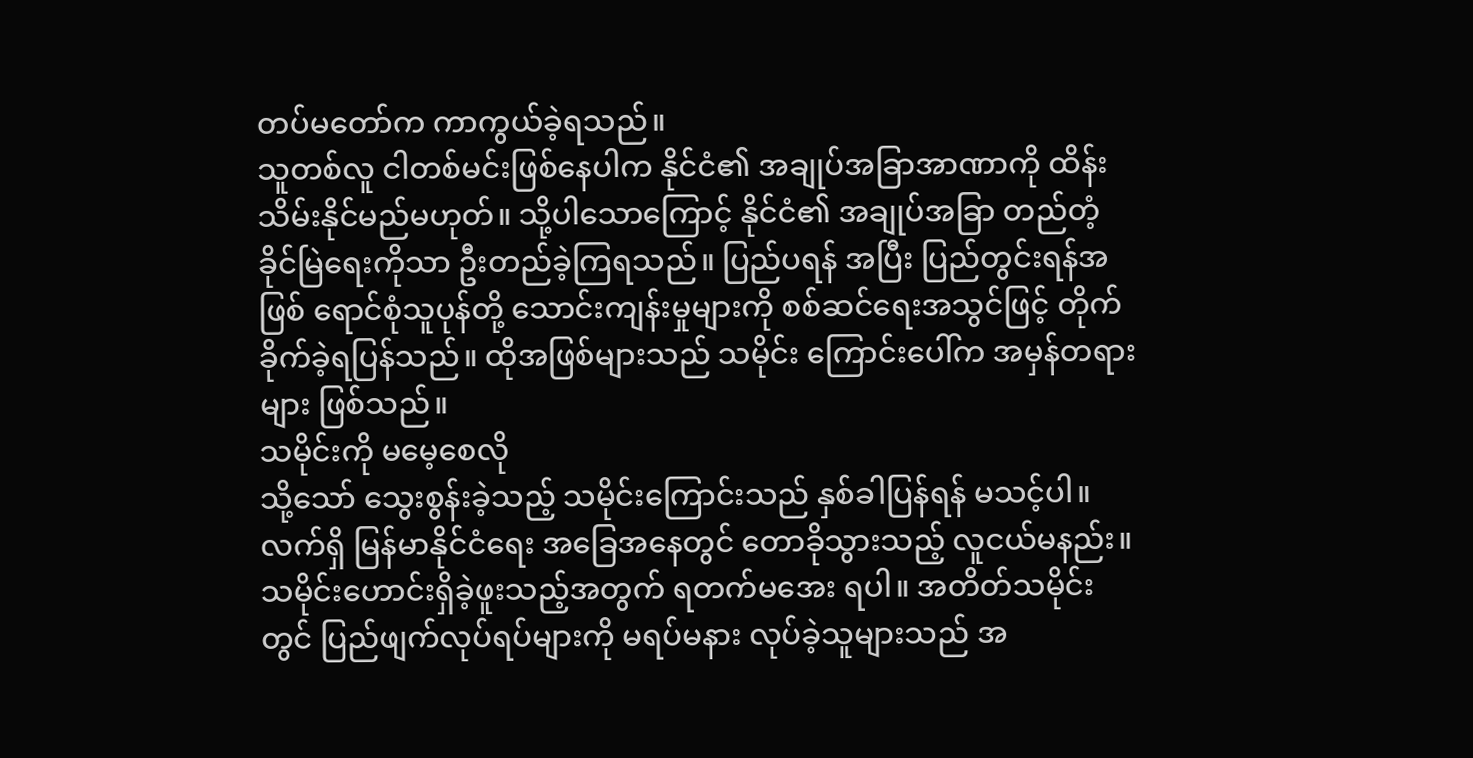တပ်မတော်က ကာကွယ်ခဲ့ရသည်။
သူတစ်လူ ငါတစ်မင်းဖြစ်နေပါက နိုင်ငံ၏ အချုပ်အခြာအာဏာကို ထိန်းသိမ်းနိုင်မည်မဟုတ်။ သို့ပါသောကြောင့် နိုင်ငံ၏ အချုပ်အခြာ တည်တံ့ ခိုင်မြဲရေးကိုသာ ဦးတည်ခဲ့ကြရသည်။ ပြည်ပရန် အပြီး ပြည်တွင်းရန်အဖြစ် ရောင်စုံသူပုန်တို့ သောင်းကျန်းမှုများကို စစ်ဆင်ရေးအသွင်ဖြင့် တိုက်ခိုက်ခဲ့ရပြန်သည်။ ထိုအဖြစ်များသည် သမိုင်း ကြောင်းပေါ်က အမှန်တရားများ ဖြစ်သည်။
သမိုင်းကို မမေ့စေလို
သို့သော် သွေးစွန်းခဲ့သည့် သမိုင်းကြောင်းသည် နှစ်ခါပြန်ရန် မသင့်ပါ။ လက်ရှိ မြန်မာနိုင်ငံရေး အခြေအနေတွင် တောခိုသွားသည့် လူငယ်မနည်း။ သမိုင်းဟောင်းရှိခဲ့ဖူးသည့်အတွက် ရတက်မအေး ရပါ။ အတိတ်သမိုင်းတွင် ပြည်ဖျက်လုပ်ရပ်များကို မရပ်မနား လုပ်ခဲ့သူများသည် အ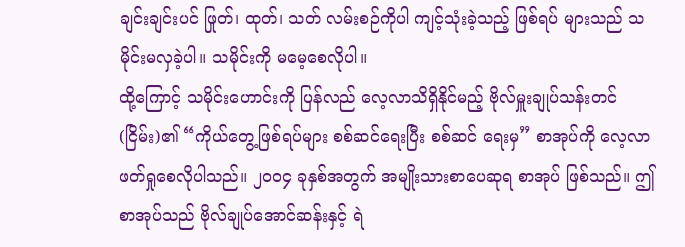ချင်းချင်းပင် ဖြုတ်၊ ထုတ်၊ သတ် လမ်းစဉ်ကိုပါ ကျင့်သုံးခဲ့သည့် ဖြစ်ရပ် များသည် သမိုင်းမလှခဲ့ပါ။ သမိုင်းကို မမေ့စေလိုပါ။
ထို့ကြောင့် သမိုင်းဟောင်းကို ပြန်လည် လေ့လာသိရှိနိုင်မည့် ဗိုလ်မှူးချုပ်သန်းတင် (ငြိမ်း)၏ “ကိုယ်တွေ့ဖြစ်ရပ်များ စစ်ဆင်ရေးပြီး စစ်ဆင် ရေးမှ” စာအုပ်ကို လေ့လာဖတ်ရှုစေလိုပါသည်။ ၂၀၀၄ ခုနှစ်အတွက် အမျိုးသားစာပေဆုရ စာအုပ် ဖြစ်သည်။ ဤစာအုပ်သည် ဗိုလ်ချုပ်အောင်ဆန်းနှင့် ရဲ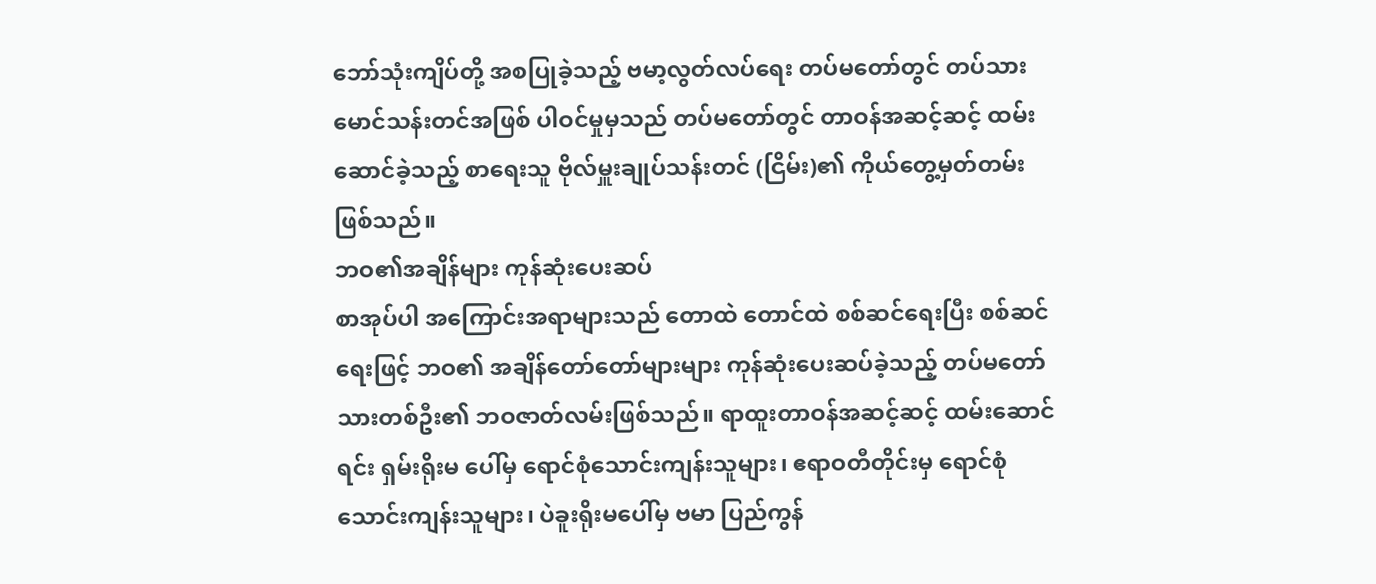ဘော်သုံးကျိပ်တို့ အစပြုခဲ့သည့် ဗမာ့လွတ်လပ်ရေး တပ်မတော်တွင် တပ်သား မောင်သန်းတင်အဖြစ် ပါဝင်မှုမှသည် တပ်မတော်တွင် တာဝန်အဆင့်ဆင့် ထမ်းဆောင်ခဲ့သည့် စာရေးသူ ဗိုလ်မှူးချုပ်သန်းတင် (ငြိမ်း)၏ ကိုယ်တွေ့မှတ်တမ်းဖြစ်သည်။
ဘဝ၏အချိန်များ ကုန်ဆုံးပေးဆပ်
စာအုပ်ပါ အကြောင်းအရာများသည် တောထဲ တောင်ထဲ စစ်ဆင်ရေးပြီး စစ်ဆင်ရေးဖြင့် ဘဝ၏ အချိန်တော်တော်များများ ကုန်ဆုံးပေးဆပ်ခဲ့သည့် တပ်မတော်သားတစ်ဦး၏ ဘဝဇာတ်လမ်းဖြစ်သည်။ ရာထူးတာဝန်အဆင့်ဆင့် ထမ်းဆောင်ရင်း ရှမ်းရိုးမ ပေါ်မှ ရောင်စုံသောင်းကျန်းသူများ၊ ဧရာဝတီတိုင်းမှ ရောင်စုံသောင်းကျန်းသူများ၊ ပဲခူးရိုးမပေါ်မှ ဗမာ ပြည်ကွန်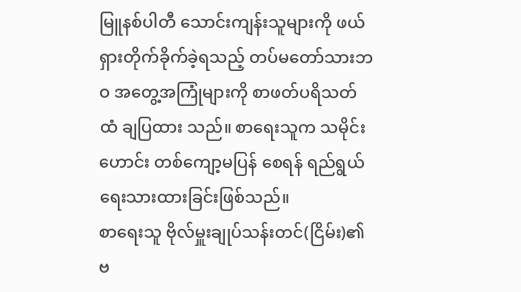မြူနစ်ပါတီ သောင်းကျန်းသူများကို ဖယ်ရှားတိုက်ခိုက်ခဲ့ရသည့် တပ်မတော်သားဘဝ အတွေ့အကြုံများကို စာဖတ်ပရိသတ်ထံ ချပြထား သည်။ စာရေးသူက သမိုင်းဟောင်း တစ်ကျော့မပြန် စေရန် ရည်ရွယ်ရေးသားထားခြင်းဖြစ်သည်။
စာရေးသူ ဗိုလ်မှူးချုပ်သန်းတင်(ငြိမ်း)၏ ဗ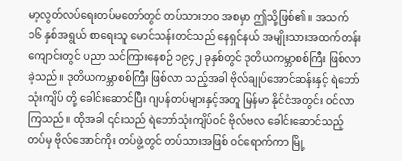မာ့လွတ်လပ်ရေးတပ်မတော်တွင် တပ်သားဘဝ အစမှာ ဤသို့ဖြစ်၏။ အသက် ၁၆ နှစ်အရွယ် စာရေးသူ မောင်သန်းတင်သည် နေရှင်နယ် အမျိုးသားအထက်တန်းကျောင်းတွင် ပညာ သင်ကြားနေစဉ် ၁၉၄၂ ခုနှစ်တွင် ဒုတိယကမ္ဘာစစ်ကြီး ဖြစ်လာခဲ့သည်။ ဒုတိယကမ္ဘာစစ်ကြီး ဖြစ်လာ သည့်အခါ ဗိုလ်ချုပ်အောင်ဆန်းနှင့် ရဲဘော်သုံးကျိပ် တို့ ခေါင်းဆောင်ပြီး ဂျပန်တပ်များနှင့်အတူ မြန်မာ နိုင်ငံအတွင်း ဝင်လာကြသည်။ ထိုအခါ ၎င်းသည် ရဲဘော်သုံးကျိပ်ဝင် ဗိုလ်ဗလ ခေါင်းဆောင်သည့် တပ်မှ ဗိုလ်အောင်ကိုး တပ်ဖွဲ့တွင် တပ်သားအဖြစ် ဝင်ရောက်ကာ မြို့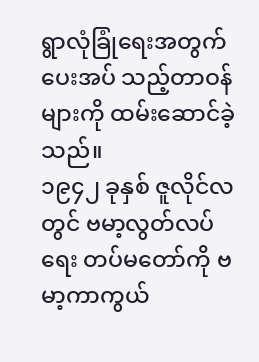ရွာလုံခြုံရေးအတွက် ပေးအပ် သည့်တာဝန်များကို ထမ်းဆောင်ခဲ့သည်။
၁၉၄၂ ခုနှစ် ဇူလိုင်လတွင် ဗမာ့လွတ်လပ်ရေး တပ်မတော်ကို ဗမာ့ကာကွယ်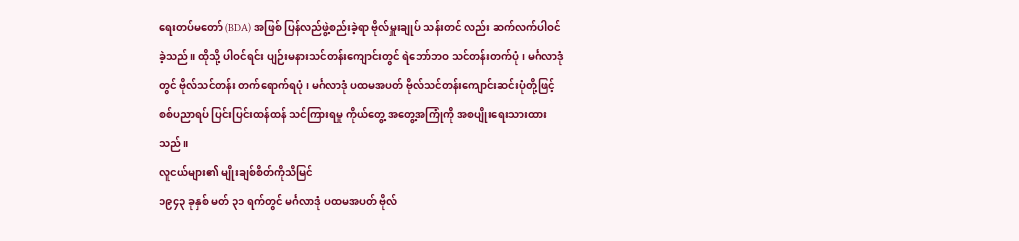ရေးတပ်မတော် (BDA) အဖြစ် ပြန်လည်ဖွဲ့စည်းခဲ့ရာ ဗိုလ်မှူးချုပ် သန်းတင် လည်း ဆက်လက်ပါဝင်ခဲ့သည်။ ထိုသို့ ပါဝင်ရင်း ပျဉ်းမနားသင်တန်းကျောင်းတွင် ရဲဘော်ဘဝ သင်တန်းတက်ပုံ၊ မင်္ဂလာဒုံတွင် ဗိုလ်သင်တန်း တက်ရောက်ရပုံ၊ မင်္ဂလာဒုံ ပထမအပတ် ဗိုလ်သင်တန်းကျောင်းဆင်းပုံတို့ဖြင့် စစ်ပညာရပ် ပြင်းပြင်းထန်ထန် သင်ကြားရမှု ကိုယ်တွေ့ အတွေ့အကြုံကို အစပျိုးရေးသားထားသည်။
လူငယ်များ၏ မျိုးချစ်စိတ်ကိုသိမြင်
၁၉၄၃ ခုနှစ် မတ် ၃၁ ရက်တွင် မင်္ဂလာဒုံ ပထမအပတ် ဗိုလ်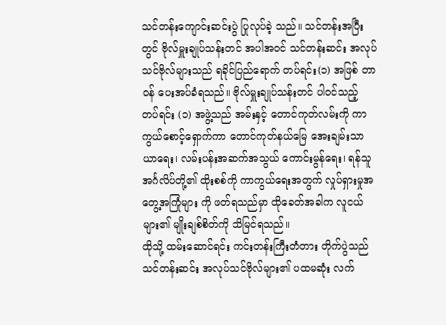သင်တန်းကျောင်းဆင်းပွဲ ပြုလုပ်ခဲ့ သည်။ သင်တန်းအပြီးတွင် ဗိုလ်မှူးချုပ်သန်းတင် အပါအဝင် သင်တန်းဆင်း အလုပ်သင်ဗိုလ်များသည် ရခိုင်ပြည်ရောက် တပ်ရင်း(၁) အဖြစ် တာဝန် ပေးအပ်ခံရသည်။ ဗိုလ်မှူးချုပ်သန်းတင် ပါဝင်သည့် တပ်ရင်း (၁) အဖွဲ့သည် အမ်းနှင့် တောင်ကုတ်လမ်းကို ကာကွယ်စောင့်ရှောက်ကာ တောင်ကုတ်နယ်မြေ အေးချမ်းသာယာရေး၊ လမ်းပန်းအဆက်အသွယ် ကောင်းမွန်ရေး၊ ရန်သူအင်္ဂလိပ်တို့၏ ထိုးစစ်ကို ကာကွယ်ရေးအတွက် လှုပ်ရှားမှုအတွေ့အကြုံများ ကို ဖတ်ရသည်မှာ ထိုခေတ်အခါက လူငယ်များ၏ မျိုးချစ်စိတ်ကို သိမြင်ရသည်။
ထိုသို့ ထမ်းဆောင်ရင်း ကင်းတန်းကြီးတံတား တိုက်ပွဲသည် သင်တန်းဆင်း အလုပ်သင်ဗိုလ်များ၏ ပထမဆုံး လက်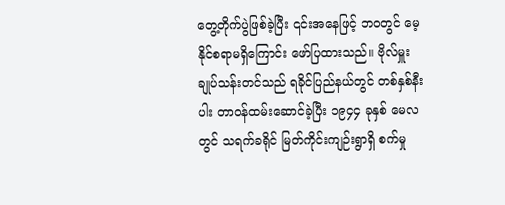တွေ့တိုက်ပွဲဖြစ်ခဲ့ပြီး ၎င်းအနေဖြင့် ဘဝတွင် မေ့နိုင်စရာမရှိကြောင်း ဖော်ပြထားသည်။ ဗိုလ်မှူးချုပ်သန်းတင်သည် ရခိုင်ပြည်နယ်တွင် တစ်နှစ်နီးပါး တာဝန်ထမ်းဆောင်ခဲ့ပြီး ၁၉၄၄ ခုနှစ် မေလတွင် သရက်ခရိုင် မြတ်ကိုင်းကျဉ်းရွာရှိ စက်မှု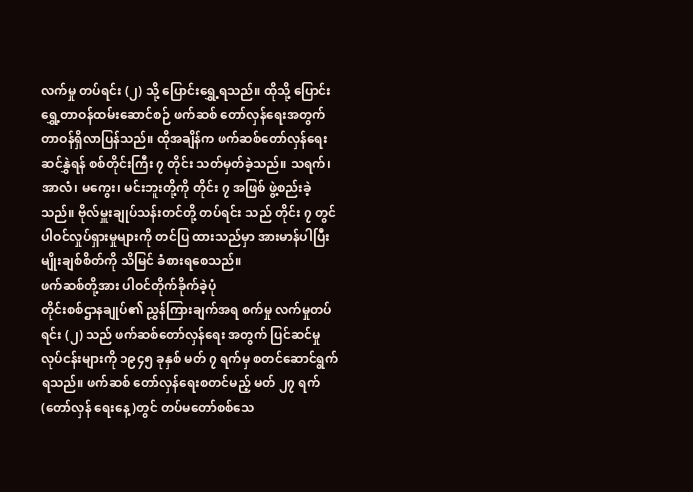လက်မှု တပ်ရင်း (၂) သို့ ပြောင်းရွှေ့ရသည်။ ထိုသို့ ပြောင်းရွှေ့တာဝန်ထမ်းဆောင်စဉ် ဖက်ဆစ် တော်လှန်ရေးအတွက် တာဝန်ရှိလာပြန်သည်။ ထိုအချိန်က ဖက်ဆစ်တော်လှန်ရေးဆင်နွှဲရန် စစ်တိုင်းကြီး ၇ တိုင်း သတ်မှတ်ခဲ့သည်။ သရက်၊ အာလံ၊ မကွေး၊ မင်းဘူးတို့ကို တိုင်း ၇ အဖြစ် ဖွဲ့စည်းခဲ့သည်။ ဗိုလ်မှူးချုပ်သန်းတင်တို့ တပ်ရင်း သည် တိုင်း ၇ တွင် ပါဝင်လှုပ်ရှားမှုများကို တင်ပြ ထားသည်မှာ အားမာန်ပါပြီး မျိုးချစ်စိတ်ကို သိမြင် ခံစားရစေသည်။
ဖက်ဆစ်တို့အား ပါဝင်တိုက်ခိုက်ခဲ့ပုံ
တိုင်းစစ်ဌာနချုပ်၏ ညွှန်ကြားချက်အရ စက်မှု လက်မှုတပ်ရင်း (၂) သည် ဖက်ဆစ်တော်လှန်ရေး အတွက် ပြင်ဆင်မှုလုပ်ငန်းများကို ၁၉၄၅ ခုနှစ် မတ် ၇ ရက်မှ စတင်ဆောင်ရွက်ရသည်။ ဖက်ဆစ် တော်လှန်ရေးစတင်မည့် မတ် ၂၇ ရက် (တော်လှန် ရေးနေ့)တွင် တပ်မတော်စစ်သေ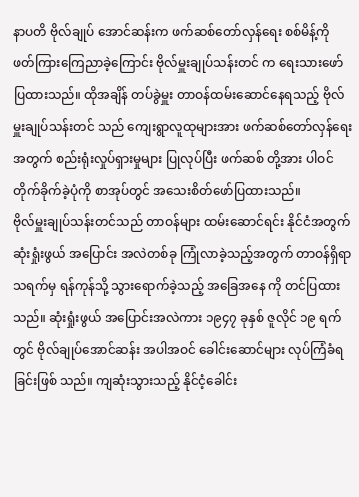နာပတိ ဗိုလ်ချုပ် အောင်ဆန်းက ဖက်ဆစ်တော်လှန်ရေး စစ်မိန့်ကို ဖတ်ကြားကြေညာခဲ့ကြောင်း ဗိုလ်မှူးချုပ်သန်းတင် က ရေးသားဖော်ပြထားသည်။ ထိုအချိန် တပ်ခွဲမှူး တာဝန်ထမ်းဆောင်နေရသည့် ဗိုလ်မှူးချုပ်သန်းတင် သည် ကျေးရွာလူထုများအား ဖက်ဆစ်တော်လှန်ရေး အတွက် စည်းရုံးလှုပ်ရှားမှုများ ပြုလုပ်ပြီး ဖက်ဆစ် တို့အား ပါဝင်တိုက်ခိုက်ခဲ့ပုံကို စာအုပ်တွင် အသေးစိတ်ဖော်ပြထားသည်။
ဗိုလ်မှူးချုပ်သန်းတင်သည် တာဝန်များ ထမ်းဆောင်ရင်း နိုင်ငံအတွက် ဆုံးရှုံးဖွယ် အပြောင်း အလဲတစ်ခု ကြုံလာခဲ့သည့်အတွက် တာဝန်ရှိရာ သရက်မှ ရန်ကုန်သို့ သွားရောက်ခဲ့သည့် အခြေအနေ ကို တင်ပြထားသည်။ ဆုံးရှုံးဖွယ် အပြောင်းအလဲကား ၁၉၄၇ ခုနှစ် ဇူလိုင် ၁၉ ရက်တွင် ဗိုလ်ချုပ်အောင်ဆန်း အပါအဝင် ခေါင်းဆောင်များ လုပ်ကြံခံရခြင်းဖြစ် သည်။ ကျဆုံးသွားသည့် နိုင်ငံ့ခေါင်း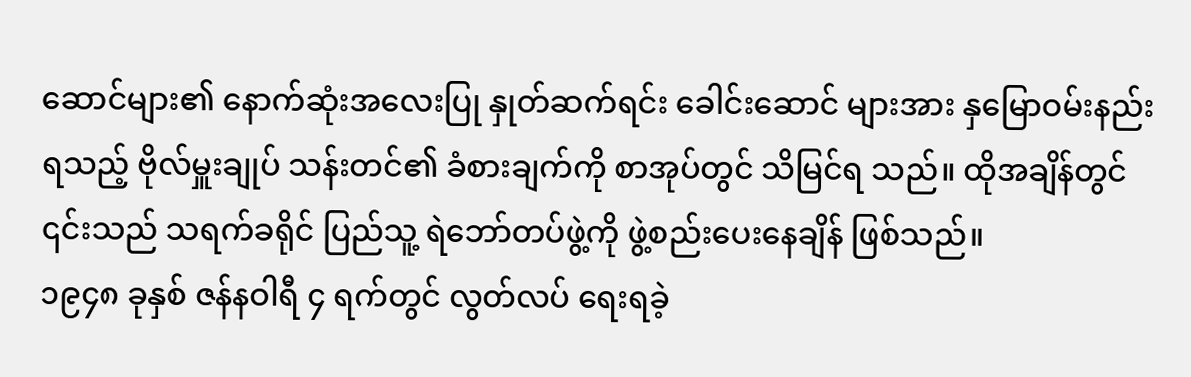ဆောင်များ၏ နောက်ဆုံးအလေးပြု နှုတ်ဆက်ရင်း ခေါင်းဆောင် များအား နှမြောဝမ်းနည်းရသည့် ဗိုလ်မှူးချုပ် သန်းတင်၏ ခံစားချက်ကို စာအုပ်တွင် သိမြင်ရ သည်။ ထိုအချိန်တွင် ၎င်းသည် သရက်ခရိုင် ပြည်သူ့ ရဲဘော်တပ်ဖွဲ့ကို ဖွဲ့စည်းပေးနေချိန် ဖြစ်သည်။
၁၉၄၈ ခုနှစ် ဇန်နဝါရီ ၄ ရက်တွင် လွတ်လပ် ရေးရခဲ့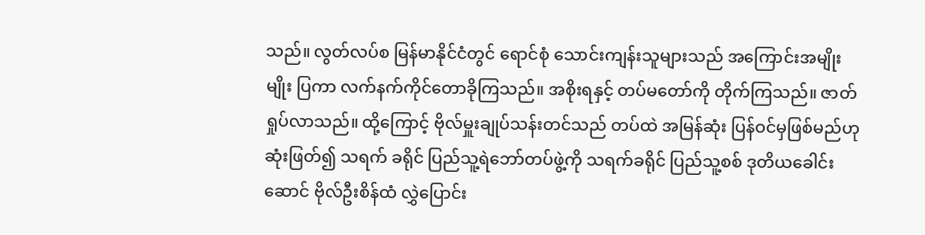သည်။ လွတ်လပ်စ မြန်မာနိုင်ငံတွင် ရောင်စုံ သောင်းကျန်းသူများသည် အကြောင်းအမျိုးမျိုး ပြကာ လက်နက်ကိုင်တောခိုကြသည်။ အစိုးရနှင့် တပ်မတော်ကို တိုက်ကြသည်။ ဇာတ်ရှုပ်လာသည်။ ထို့ကြောင့် ဗိုလ်မှူးချုပ်သန်းတင်သည် တပ်ထဲ အမြန်ဆုံး ပြန်ဝင်မှဖြစ်မည်ဟု ဆုံးဖြတ်၍ သရက် ခရိုင် ပြည်သူ့ရဲဘော်တပ်ဖွဲ့ကို သရက်ခရိုင် ပြည်သူ့စစ် ဒုတိယခေါင်းဆောင် ဗိုလ်ဦးစိန်ထံ လွှဲပြောင်း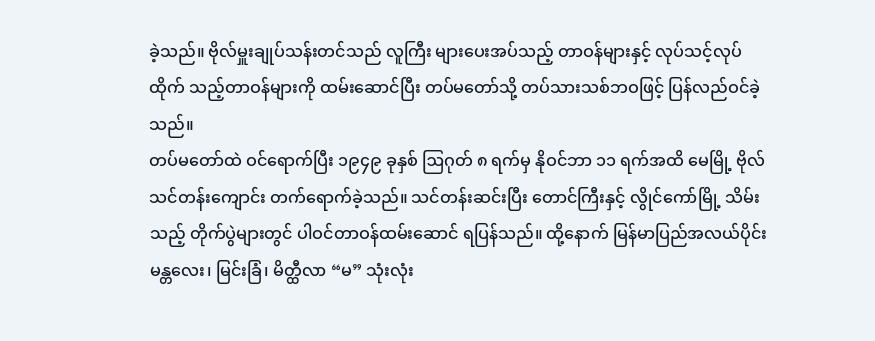ခဲ့သည်။ ဗိုလ်မှူးချုပ်သန်းတင်သည် လူကြီး များပေးအပ်သည့် တာဝန်များနှင့် လုပ်သင့်လုပ်ထိုက် သည့်တာဝန်များကို ထမ်းဆောင်ပြီး တပ်မတော်သို့ တပ်သားသစ်ဘဝဖြင့် ပြန်လည်ဝင်ခဲ့သည်။
တပ်မတော်ထဲ ဝင်ရောက်ပြီး ၁၉၄၉ ခုနှစ် ဩဂုတ် ၈ ရက်မှ နိုဝင်ဘာ ၁၁ ရက်အထိ မေမြို့ ဗိုလ်သင်တန်းကျောင်း တက်ရောက်ခဲ့သည်။ သင်တန်းဆင်းပြီး တောင်ကြီးနှင့် လွိုင်ကော်မြို့ သိမ်းသည့် တိုက်ပွဲများတွင် ပါဝင်တာဝန်ထမ်းဆောင် ရပြန်သည်။ ထို့နောက် မြန်မာပြည်အလယ်ပိုင်း မန္တလေး၊ မြင်းခြံ၊ မိတ္ထီလာ “မ” သုံးလုံး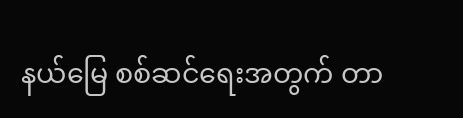နယ်မြေ စစ်ဆင်ရေးအတွက် တာ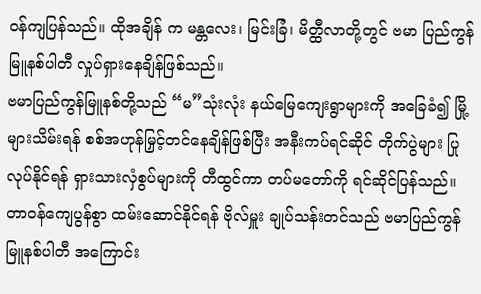ဝန်ကျပြန်သည်။ ထိုအချိန် က မန္တလေး၊ မြင်းခြံ၊ မိတ္ထီလာတို့တွင် ဗမာ ပြည်ကွန်မြူနစ်ပါတီ လှုပ်ရှားနေချိန်ဖြစ်သည်။
ဗမာပြည်ကွန်မြူနစ်တို့သည် “မ”သုံးလုံး နယ်မြေကျေးရွာများကို အခြေခံ၍ မြို့များသိမ်းရန် စစ်အဟုန်မြှင့်တင်နေချိန်ဖြစ်ပြီး အနီးကပ်ရင်ဆိုင် တိုက်ပွဲများ ပြုလုပ်နိုင်ရန် ရှားသားလှံစွပ်များကို တီထွင်ကာ တပ်မတော်ကို ရင်ဆိုင်ပြန်သည်။
တာဝန်ကျေပွန်စွာ ထမ်းဆောင်နိုင်ရန် ဗိုလ်မှူး ချုပ်သန်းတင်သည် ဗမာပြည်ကွန်မြူနစ်ပါတီ အကြောင်း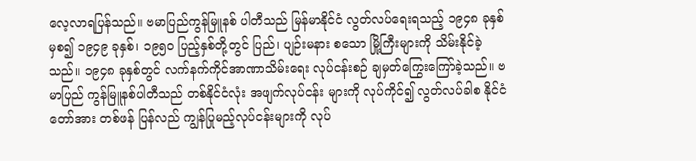လေ့လာရပြန်သည်။ ဗမာပြည်ကွန်မြူနစ် ပါတီသည် မြန်မာနိုင်ငံ လွတ်လပ်ရေးရသည့် ၁၉၄၈ ခုနှစ်မှစ၍ ၁၉၄၉ ခုနှစ်၊ ၁၉၅၀ ပြည့်နှစ်တို့တွင် ပြည်၊ ပျဉ်းမနား စသော မြို့ကြီးများကို သိမ်းနိုင်ခဲ့သည်။ ၁၉၄၈ ခုနှစ်တွင် လက်နက်ကိုင်အာဏာသိမ်းရေး လုပ်ငန်းစဉ် ချမှတ်ကြွေးကြော်ခဲ့သည်။ ဗမာပြည် ကွန်မြူနစ်ပါတီသည် တစ်နိုင်ငံလုံး အဖျက်လုပ်ငန်း များကို လုပ်ကိုင်၍ လွတ်လပ်ခါစ နိုင်ငံတော်အား တစ်ဖန် ပြန်လည် ကျွန်ပြုမည့်လုပ်ငန်းများကို လုပ်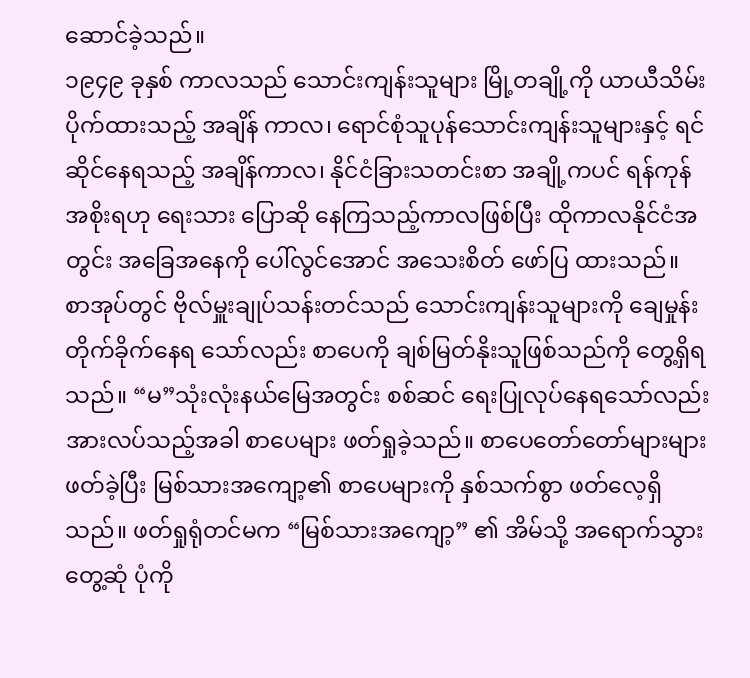ဆောင်ခဲ့သည်။
၁၉၄၉ ခုနှစ် ကာလသည် သောင်းကျန်းသူများ မြို့တချို့ကို ယာယီသိမ်းပိုက်ထားသည့် အချိန် ကာလ၊ ရောင်စုံသူပုန်သောင်းကျန်းသူများနှင့် ရင်ဆိုင်နေရသည့် အချိန်ကာလ၊ နိုင်ငံခြားသတင်းစာ အချို့ကပင် ရန်ကုန်အစိုးရဟု ရေးသား ပြောဆို နေကြသည့်ကာလဖြစ်ပြီး ထိုကာလနိုင်ငံအတွင်း အခြေအနေကို ပေါ်လွင်အောင် အသေးစိတ် ဖော်ပြ ထားသည်။
စာအုပ်တွင် ဗိုလ်မှူးချုပ်သန်းတင်သည် သောင်းကျန်းသူများကို ချေမှုန်းတိုက်ခိုက်နေရ သော်လည်း စာပေကို ချစ်မြတ်နိုးသူဖြစ်သည်ကို တွေ့ရှိရသည်။ “မ”သုံးလုံးနယ်မြေအတွင်း စစ်ဆင် ရေးပြုလုပ်နေရသော်လည်း အားလပ်သည့်အခါ စာပေများ ဖတ်ရှုခဲ့သည်။ စာပေတော်တော်များများ ဖတ်ခဲ့ပြီး မြစ်သားအကျော့၏ စာပေများကို နှစ်သက်စွာ ဖတ်လေ့ရှိသည်။ ဖတ်ရှုရုံတင်မက “မြစ်သားအကျော့” ၏ အိမ်သို့ အရောက်သွားတွေ့ဆုံ ပုံကို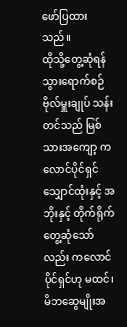ဖော်ပြထားသည်။
ထိုသို့တွေ့ဆုံရန် သွားရောက်စဉ် ဗိုလ်မှူးချုပ် သန်းတင်သည် မြစ်သားအကျော့ ကလောင်ပိုင်ရှင် သျှောင်ထုံးနှင့် အဘိုးနှင့် တိုက်ရိုက်တွေ့ဆုံသော် လည်း ကလောင်ပိုင်ရှင်ဟု မထင်၊ မိဘဆွေမျိုးအ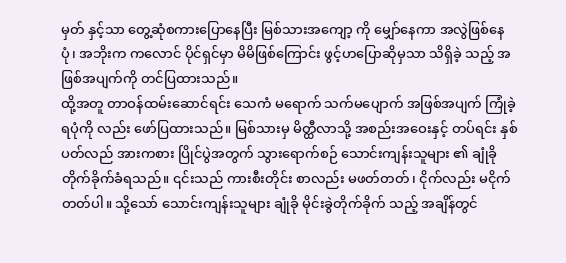မှတ် နှင့်သာ တွေ့ဆုံစကားပြောနေပြီး မြစ်သားအကျော့ ကို မျှော်နေကာ အလွဲဖြစ်နေပုံ၊ အဘိုးက ကလောင် ပိုင်ရှင်မှာ မိမိဖြစ်ကြောင်း ဖွင့်ဟပြောဆိုမှသာ သိရှိခဲ့ သည့် အဖြစ်အပျက်ကို တင်ပြထားသည်။
ထို့အတူ တာဝန်ထမ်းဆောင်ရင်း သေကံ မရောက် သက်မပျောက် အဖြစ်အပျက် ကြုံခဲ့ရပုံကို လည်း ဖော်ပြထားသည်။ မြစ်သားမှ မိတ္ထီလာသို့ အစည်းအဝေးနှင့် တပ်ရင်း နှစ်ပတ်လည် အားကစား ပြိုင်ပွဲအတွက် သွားရောက်စဉ် သောင်းကျန်းသူများ ၏ ချုံခိုတိုက်ခိုက်ခံရသည်။ ၎င်းသည် ကားစီးတိုင်း စာလည်း မဖတ်တတ်၊ ငိုက်လည်း မငိုက်တတ်ပါ။ သို့သော် သောင်းကျန်းသူများ ချုံခို မိုင်းခွဲတိုက်ခိုက် သည့် အချိန်တွင်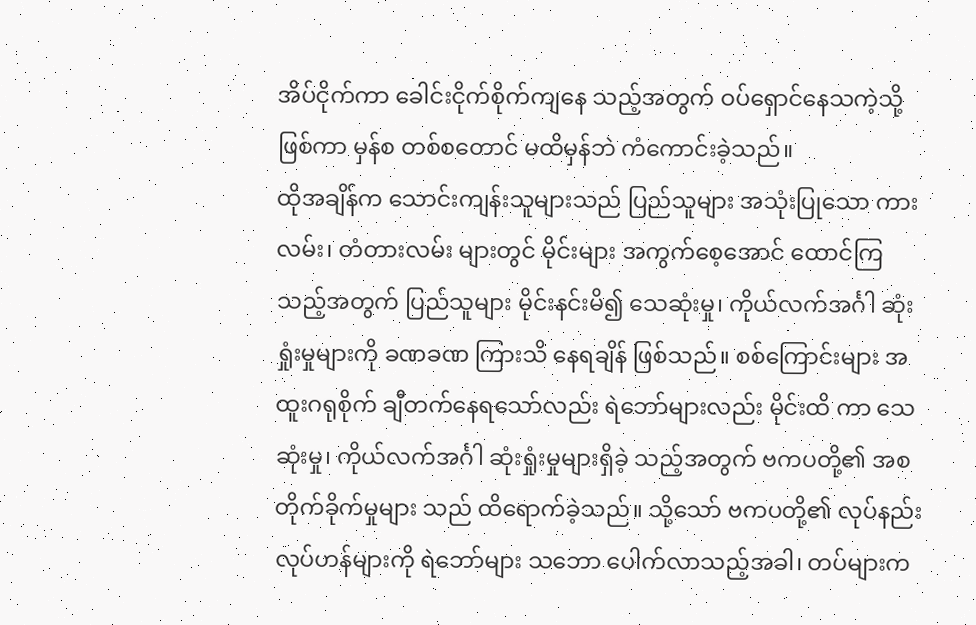အိပ်ငိုက်ကာ ခေါင်းငိုက်စိုက်ကျနေ သည့်အတွက် ဝပ်ရှောင်နေသကဲ့သို့ဖြစ်ကာ မှန်စ တစ်စတောင် မထိမှန်ဘဲ ကံကောင်းခဲ့သည်။
ထိုအချိန်က သောင်းကျန်းသူများသည် ပြည်သူများ အသုံးပြုသော ကားလမ်း၊ တံတားလမ်း များတွင် မိုင်းများ အကွက်စေ့အောင် ထောင်ကြ သည့်အတွက် ပြည်သူများ မိုင်းနင်းမိ၍ သေဆုံးမှု၊ ကိုယ်လက်အင်္ဂါ ဆုံးရှုံးမှုများကို ခဏခဏ ကြားသိ နေရချိန် ဖြစ်သည်။ စစ်ကြောင်းများ အထူးဂရုစိုက် ချီတက်နေရသော်လည်း ရဲဘော်များလည်း မိုင်းထိ ကာ သေဆုံးမှု၊ ကိုယ်လက်အင်္ဂါ ဆုံးရှုံးမှုများရှိခဲ့ သည့်အတွက် ဗကပတို့၏ အစတိုက်ခိုက်မှုများ သည် ထိရောက်ခဲ့သည်။ သို့သော် ဗကပတို့၏ လုပ်နည်းလုပ်ဟန်များကို ရဲဘော်များ သဘော ပေါက်လာသည့်အခါ၊ တပ်များက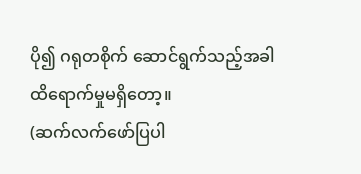ပို၍ ဂရုတစိုက် ဆောင်ရွက်သည့်အခါ ထိရောက်မှုမရှိတော့။
(ဆက်လက်ဖော်ပြပါ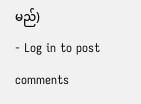မည်)
- Log in to post comments